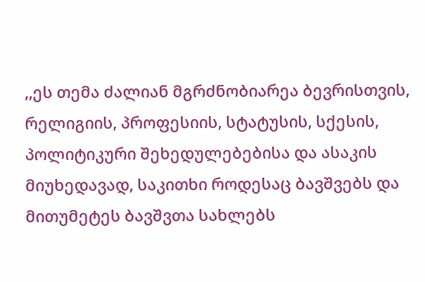,,ეს თემა ძალიან მგრძნობიარეა ბევრისთვის, რელიგიის, პროფესიის, სტატუსის, სქესის, პოლიტიკური შეხედულებებისა და ასაკის მიუხედავად, საკითხი როდესაც ბავშვებს და მითუმეტეს ბავშვთა სახლებს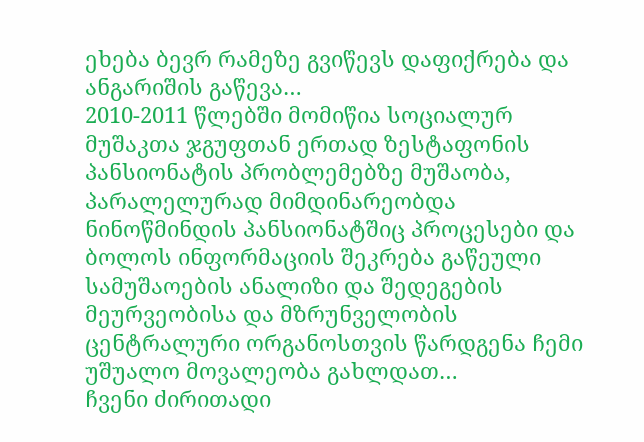ეხება ბევრ რამეზე გვიწევს დაფიქრება და ანგარიშის გაწევა…
2010-2011 წლებში მომიწია სოციალურ მუშაკთა ჯგუფთან ერთად ზესტაფონის პანსიონატის პრობლემებზე მუშაობა, პარალელურად მიმდინარეობდა ნინოწმინდის პანსიონატშიც პროცესები და ბოლოს ინფორმაციის შეკრება გაწეული სამუშაოების ანალიზი და შედეგების მეურვეობისა და მზრუნველობის ცენტრალური ორგანოსთვის წარდგენა ჩემი უშუალო მოვალეობა გახლდათ…
ჩვენი ძირითადი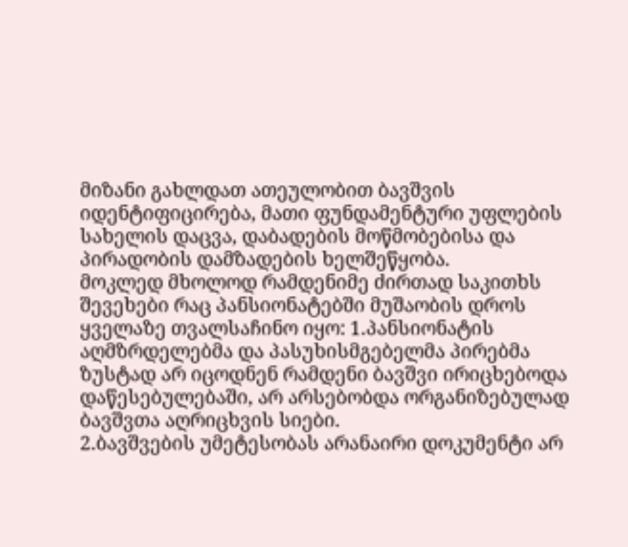მიზანი გახლდათ ათეულობით ბავშვის იდენტიფიცირება, მათი ფუნდამენტური უფლების სახელის დაცვა, დაბადების მოწმობებისა და პირადობის დამზადების ხელშეწყობა.
მოკლედ მხოლოდ რამდენიმე ძირთად საკითხს შევეხები რაც პანსიონატებში მუშაობის დროს ყველაზე თვალსაჩინო იყო: 1.პანსიონატის აღმზრდელებმა და პასუხისმგებელმა პირებმა ზუსტად არ იცოდნენ რამდენი ბავშვი ირიცხებოდა დაწესებულებაში, არ არსებობდა ორგანიზებულად ბავშვთა აღრიცხვის სიები.
2.ბავშვების უმეტესობას არანაირი დოკუმენტი არ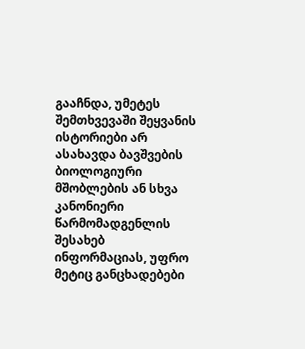გააჩნდა, უმეტეს შემთხვევაში შეყვანის ისტორიები არ ასახავდა ბავშვების ბიოლოგიური მშობლების ან სხვა კანონიერი წარმომადგენლის შესახებ ინფორმაციას, უფრო მეტიც განცხადებები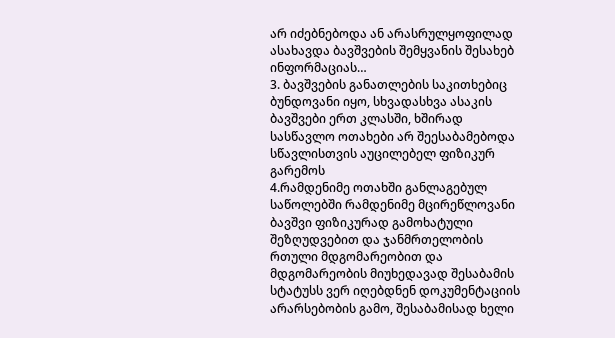არ იძებნებოდა ან არასრულყოფილად ასახავდა ბავშვების შემყვანის შესახებ ინფორმაციას…
3. ბავშვების განათლების საკითხებიც ბუნდოვანი იყო, სხვადასხვა ასაკის ბავშვები ერთ კლასში, ხშირად სასწავლო ოთახები არ შეესაბამებოდა სწავლისთვის აუცილებელ ფიზიკურ გარემოს
4.რამდენიმე ოთახში განლაგებულ საწოლებში რამდენიმე მცირეწლოვანი ბავშვი ფიზიკურად გამოხატული შეზღუდვებით და ჯანმრთელობის რთული მდგომარეობით და მდგომარეობის მიუხედავად შესაბამის სტატუსს ვერ იღებდნენ დოკუმენტაციის არარსებობის გამო, შესაბამისად ხელი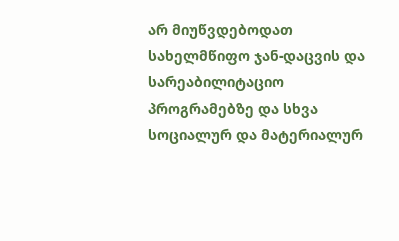არ მიუწვდებოდათ სახელმწიფო ჯან-დაცვის და სარეაბილიტაციო პროგრამებზე და სხვა სოციალურ და მატერიალურ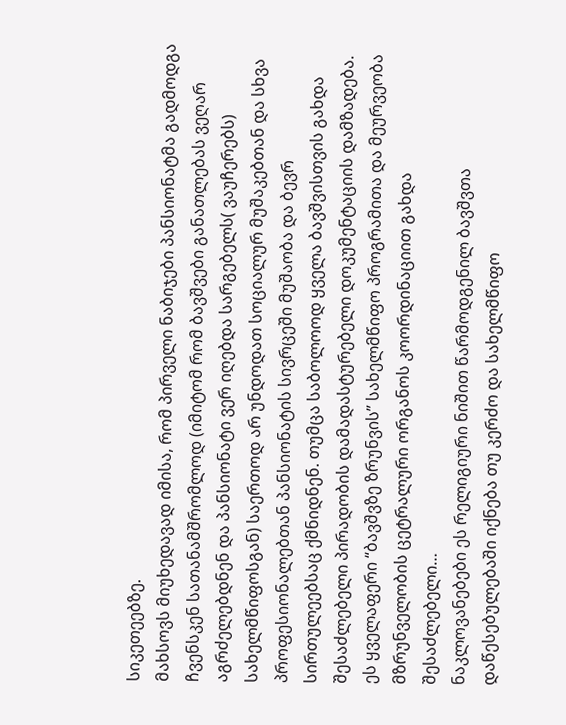სიკეთეებზე.
მახსოვს მიუხედავად იმისა, რომ პირველი ნაბიჯები პანსიონატმა გადმოდგა ჩვენსკენ სათანამშრომლოდ (იმიტომ რომ ბავშვები განათლებას ვეღარ აგრძელებდნენ და პანსიონატი ვერ იღებდა სარგებელს( ვაუჩერებს) სახელმწიფოსგან) საერთოდ არ უნდოდათ სოციალურ მუშაკებთან და სხვა პროფესიონალებთან პანსიონატის სივრცეში მუშაობა და ბევრ სირთულეებსაც ქმნიდნენ. თუმცა საბოლოოდ ყველა ბავშვისთვის გახდა შესაძლებელი პირადობის დამადასტურებელი დოკუმენტაციის დამზადება. ეს ყველაფერი “ბავშვზე ზრუნვის” სახელმწიფო პროგრამითა და მეურვეობა მზრუნველობის ცეტრალური ორგანოს კოორდინაციით გახდა შესაძლებელი…
ნაკლოვანებები ეს რელიგიური ნიშით წარმოდგენილ ბავშვთა დაწესებულებაში იქნება თუ კერძო და სახელმწიფო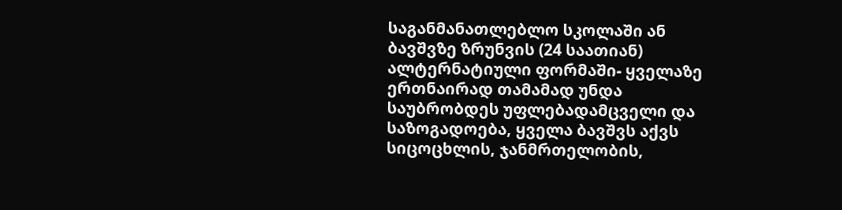საგანმანათლებლო სკოლაში ან ბავშვზე ზრუნვის (24 საათიან) ალტერნატიული ფორმაში- ყველაზე ერთნაირად თამამად უნდა საუბრობდეს უფლებადამცველი და საზოგადოება, ყველა ბავშვს აქვს სიცოცხლის, ჯანმრთელობის,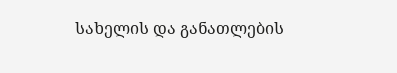სახელის და განათლების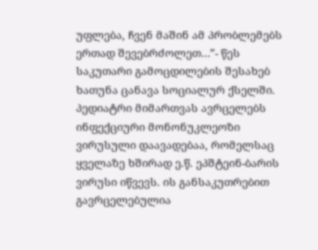უფლება, ჩვენ მაშინ ამ პრობლემებს ერთად შევებრძოლეთ…”- წეს საკუთარი გამოცდილების შესახებ ხათუნა ცანავა სოციალურ ქსელში.
პედიატრი მიმართვას ავრცელებს
ინფექციური მონონუკლეოზი ვირუსული დაავადებაა, რომელსაც ყველაზე ხშირად ე.წ. ეპშტეინ-ბარის ვირუსი იწვევს. ის განსაკუთრებით გავრცელებულია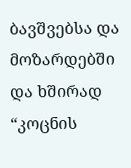ბავშვებსა და მოზარდებში და ხშირად “კოცნის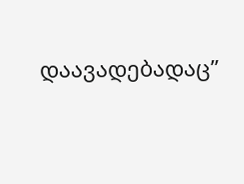დაავადებადაც”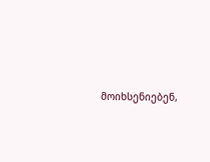მოიხსენიებენ,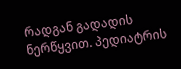რადგან გადადის ნერწყვით. პედიატრის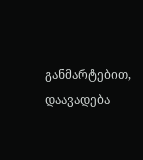განმარტებით, დაავადება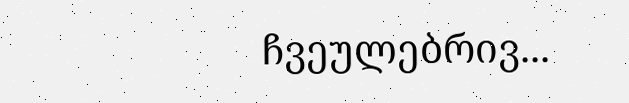ჩვეულებრივ...